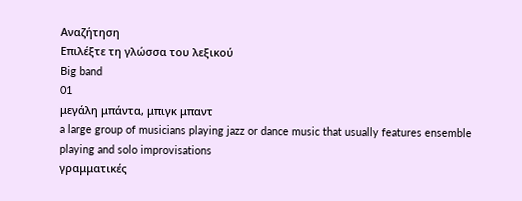Αναζήτηση
Επιλέξτε τη γλώσσα του λεξικού
Big band
01
μεγάλη μπάντα, μπιγκ μπαντ
a large group of musicians playing jazz or dance music that usually features ensemble playing and solo improvisations
γραμματικές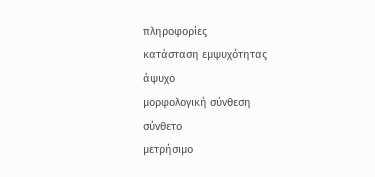πληροφορίες
κατάσταση εμψυχότητας
άψυχο
μορφολογική σύνθεση
σύνθετο
μετρήσιμο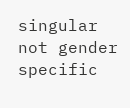singular
not gender specific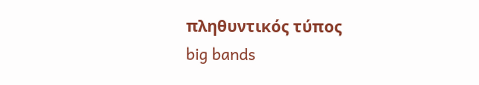πληθυντικός τύπος
big bands